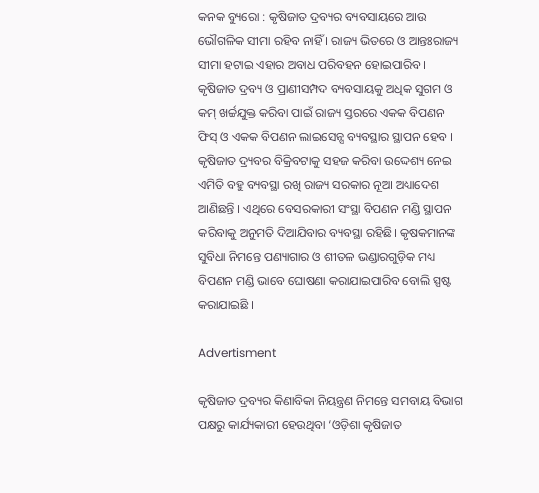କନକ ବ୍ୟୁରୋ : କୃଷିଜାତ ଦ୍ରବ୍ୟର ବ୍ୟବସାୟରେ ଆଉ ଭୌଗଳିକ ସୀମା ରହିବ ନାହିଁ । ରାଜ୍ୟ ଭିତରେ ଓ ଆନ୍ତଃରାଜ୍ୟ ସୀମା ହଟାଇ ଏହାର ଅବାଧ ପରିବହନ ହୋଇପାରିବ । କୃଷିଜାତ ଦ୍ରବ୍ୟ ଓ ପ୍ରାଣୀସମ୍ପଦ ବ୍ୟବସାୟକୁ ଅଧିକ ସୁଗମ ଓ କମ୍ ଖର୍ଚ୍ଚଯୁକ୍ତ କରିବା ପାଇଁ ରାଜ୍ୟ ସ୍ତରରେ ଏକକ ବିପଣନ ଫିସ୍‌ ଓ ଏକକ ବିପଣନ ଲାଇସେନ୍ସ ବ୍ୟବସ୍ଥାର ସ୍ଥାପନ ହେବ । କୃଷିଜାତ ଦ୍ର୍ୟବର ବିକ୍ରିବଟାକୁ ସହଜ କରିବା ଉଦ୍ଦେଶ୍ୟ ନେଇ ଏମିତି ବହୁ ବ୍ୟବସ୍ଥା ରଖି ରାଜ୍ୟ ସରକାର ନୂଆ ଅଧ୍ୟାଦେଶ ଆଣିଛନ୍ତି । ଏଥିରେ ବେସରକାରୀ ସଂସ୍ଥା ବିପଣନ ମଣ୍ଡି ସ୍ଥାପନ କରିବାକୁ ଅନୁମତି ଦିଆଯିବାର ବ୍ୟବସ୍ଥା ରହିଛି। କୃଷକମାନଙ୍କ ସୁବିଧା ନିମନ୍ତେ ପଣ୍ୟାଗାର ଓ ଶୀତଳ ଭଣ୍ଡାରଗୁଡ଼ିକ ମଧ୍ୟ ବିପଣନ ମଣ୍ଡି ଭାବେ ଘୋଷଣା କରାଯାଇପାରିବ ବୋଲି ସ୍ପଷ୍ଟ କରାଯାଇଛି ।

Advertisment

କୃଷିଜାତ ଦ୍ରବ୍ୟର କିଣାବିକା ନିୟନ୍ତ୍ରଣ ନିମନ୍ତେ ସମବାୟ ବିଭାଗ ପକ୍ଷରୁ କାର୍ଯ୍ୟକାରୀ ହେଉଥିବା ‘ଓଡ଼ିଶା କୃଷିଜାତ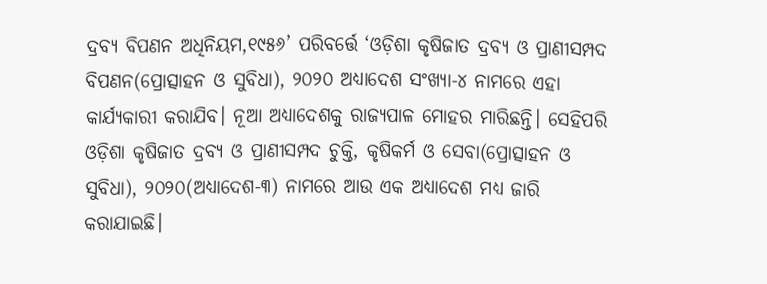ଦ୍ରବ୍ୟ ବିପଣନ ଅଧିନିୟମ,୧୯୫୬’ ପରିବର୍ତ୍ତେ ‘ଓଡ଼ିଶା କୃଷିଜାତ ଦ୍ରବ୍ୟ ଓ ପ୍ରାଣୀସମ୍ପଦ ବିପଣନ(ପ୍ରୋତ୍ସାହନ ଓ ସୁବିଧା), ୨୦୨୦ ଅଧ୍ୟାଦେଶ ସଂଖ୍ୟା-୪ ନାମରେ ଏହା କାର୍ଯ୍ୟକାରୀ କରାଯିବ। ନୂଆ ଅଧ୍ୟାଦେଶକୁ ରାଜ୍ୟପାଳ ମୋହର ମାରିଛନ୍ତି। ସେହିପରି ଓଡ଼ିଶା କୃଷିଜାତ ଦ୍ରବ୍ୟ ଓ ପ୍ରାଣୀସମ୍ପଦ ଚୁକ୍ତି, କୃଷିକର୍ମ ଓ ସେବା(ପ୍ରୋତ୍ସାହନ ଓ ସୁବିଧା), ୨୦୨୦(ଅଧ୍ୟାଦେଶ-୩) ନାମରେ ଆଉ ଏକ ଅଧ୍ୟାଦେଶ ମଧ୍ୟ ଜାରି କରାଯାଇଛି।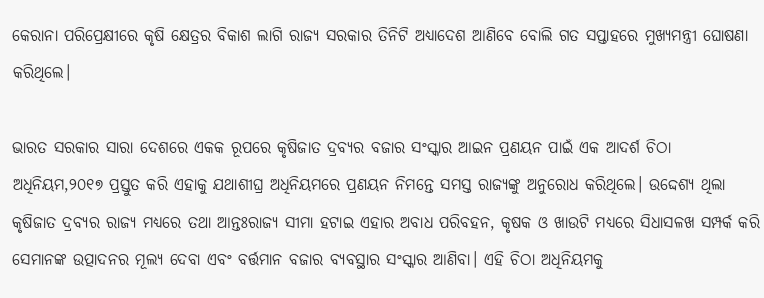କ‌େରାନା ପର‌ିପ୍ରେକ୍ଷୀରେ କୃଷି କ୍ଷେତ୍ରର ବିକାଶ ଲାଗି ରାଜ୍ୟ ସରକାର ତିନିଟି ଅଧ୍ୟାଦେଶ ଆଣିବେ ବୋଲି ଗତ ସପ୍ତାହରେ ମୁଖ୍ୟମନ୍ତ୍ରୀ ଘୋଷଣା କରିଥିଲେ।

ଭାରତ ସରକାର ସାରା ଦେଶରେ ଏକକ ରୂପରେ କୃଷିଜାତ ଦ୍ରବ୍ୟର ବଜାର ସଂସ୍କାର ଆଇନ ପ୍ରଣୟନ ପାଇଁ ଏକ ଆଦର୍ଶ ଚିଠା ଅଧିନିୟମ,୨୦୧୭ ପ୍ରସ୍ତୁତ କରି ଏହାକୁ ଯଥାଶୀଘ୍ର ଅଧିନିୟମରେ ପ୍ରଣୟନ ନିମନ୍ତେ ସମସ୍ତ ରାଜ୍ୟଙ୍କୁ ଅନୁରୋଧ କରିଥିଲେ। ଉଦ୍ଦେଶ୍ୟ ଥିଲା କୃଷିଜାତ ଦ୍ରବ୍ୟର ରାଜ୍ୟ ମଧ୍ୟରେ ତଥା ଆନ୍ତଃରାଜ୍ୟ ସୀମା ହଟାଇ ଏହାର ଅବାଧ ପରିବହନ, କୃଷକ ଓ ଖାଉଟି ମଧ୍ୟରେ ସିଧାସଳଖ ସମ୍ପର୍କ କରି ସେମାନଙ୍କ ଉତ୍ପାଦନର ମୂଲ୍ୟ ଦେବା ଏବଂ ବର୍ତ୍ତମାନ ବଜାର ବ୍ୟବସ୍ଥାର ସଂସ୍କାର ଆଣିବା। ଏହି ଚିଠା ଅଧିନିୟମକୁ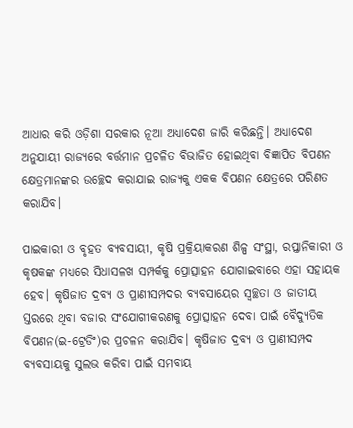ଆଧାର କରି ଓଡ଼ିଶା ସରକାର ନୂଆ ଅଧ୍ୟାଦେଶ ଜାରି କରିଛନ୍ତି। ଅଧ୍ୟାଦେଶ ଅନୁଯାୟୀ ରାଜ୍ୟରେ ବର୍ତ୍ତମାନ ପ୍ରଚଳିତ ବିଭାଜିତ ହୋଇଥିବା ବିଜ୍ଞାପିତ ବିପଣନ କ୍ଷେତ୍ରମାନଙ୍କର ଉଚ୍ଛେଦ କରାଯାଇ ରାଜ୍ୟକୁ ଏକକ ବିପଣନ କ୍ଷେତ୍ରରେ ପରିଣତ କରାଯିବ।

ପାଇକାରୀ ଓ ବୃହତ ବ୍ୟବସାୟୀ, କୃଷି ପ୍ରକ୍ରିୟାକରଣ ଶିଳ୍ପ ସଂସ୍ଥା, ରପ୍ତାନିକାରୀ ଓ କୃଷକଙ୍କ ମଧ୍ୟରେ ସିଧାସଳଖ ସମ୍ପର୍କକୁ ପ୍ରୋତ୍ସାହନ ଯୋଗାଇବାରେ ଏହା ସହାୟକ ହେବ। କୃଷିଜାତ ଦ୍ରବ୍ୟ ଓ ପ୍ରାଣୀସମ୍ପଦର ବ୍ୟବସାୟ‌େର ସ୍ବଚ୍ଛତା ଓ ଜାତୀୟ ସ୍ତରରେ ଥିବା ବଜାର ସଂଯୋଗୀକରଣକୁ ପ୍ରୋତ୍ସାହନ ଦେବା ପାଇଁ ବୈଦ୍ୟୁତିକ ବିପଣନ(ଇ-ଟ୍ରେଡିଂ)ର ପ୍ରଚଳନ କରାଯିବ। କୃଷିଜାତ ଦ୍ରବ୍ୟ ଓ ପ୍ରାଣୀସମ୍ପଦ ବ୍ୟବସାୟକୁ ସୁଲଭ କରିବା ପାଇଁ ସମବାୟ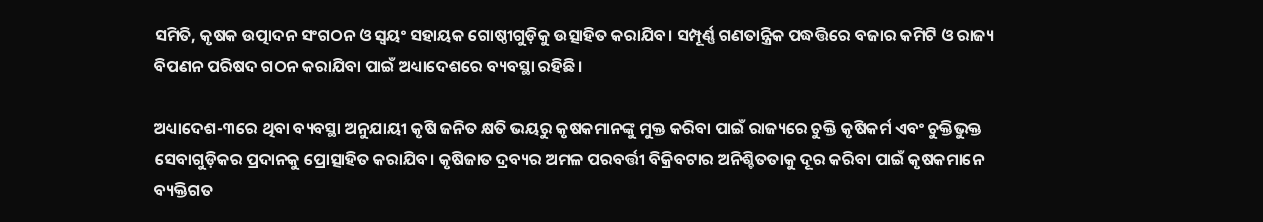ସମିତି, କୃଷକ ଉତ୍ପାଦନ ସଂଗଠନ ଓ ସ୍ବୟଂ ସହାୟକ ଗୋଷ୍ଠୀଗୁଡ଼ିକୁ ଉତ୍ସାହିତ କରାଯିବ। ସମ୍ପୂର୍ଣ୍ଣ ଗଣତାନ୍ତ୍ରିକ ପଦ୍ଧତ୍ତିରେ ବଜାର କମିଟି ଓ ରାଜ୍ୟ ବିପଣନ ପରିଷଦ ଗଠନ କରାଯିବା ପାଇଁ ଅଧ୍ୟାଦେଶରେ ବ୍ୟବସ୍ଥା ରହିଛି।

ଅଧ୍ୟାଦେଶ-୩ରେ ଥିବା ବ୍ୟବସ୍ଥା‌ ଅନୁଯାୟୀ କୃଷି ଜନିତ କ୍ଷତି ଭୟରୁ କୃଷକମାନଙ୍କୁ ମୁକ୍ତ କରିବା ପାଇଁ ରାଜ୍ୟରେ ଚୁକ୍ତି କୃଷିକର୍ମ ଏବଂ ଚୁକ୍ତିଭୁକ୍ତ ସେବାଗୁଡ଼ିକର ପ୍ରଦାନକୁ ପ୍ରୋତ୍ସାହିତ କରାଯିବ। କୃଷିଜାତ ଦ୍ରବ୍ୟର ଅମଳ ପରବର୍ତ୍ତୀ ବିକ୍ରିବଟାର ଅନିଶ୍ଚିତତାକୁ ଦୂର କରିବା ପାଇଁ କୃଷକମାନେ ବ୍ୟକ୍ତିଗତ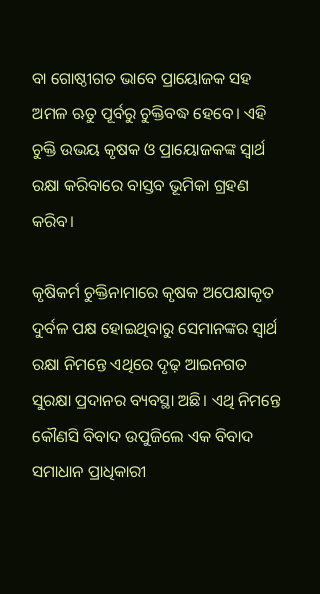ବା ଗୋଷ୍ଠୀଗତ ଭାବେ ପ୍ରାୟୋଜକ ସହ ଅମଳ ଋତୁ ପୂର୍ବରୁ ଚୁକ୍ତିବଦ୍ଧ ହେବେ। ଏହି ଚୁକ୍ତି ଉଭୟ କୃଷକ ଓ ପ୍ରାୟୋଜକଙ୍କ ସ୍ବାର୍ଥ ରକ୍ଷା କରିବାରେ ବାସ୍ତବ ଭୂମିକା ଗ୍ରହଣ କରିବ।

କୃଷିକର୍ମ ଚୁକ୍ତିନାମାରେ କୃଷକ ଅପେକ୍ଷାକୃତ ଦୁର୍ବଳ ପକ୍ଷ ହୋଇଥିବାରୁ ସେମାନଙ୍କର ସ୍ବାର୍ଥ ରକ୍ଷା ନିମନ୍ତେ ଏଥିରେ ଦୃଢ଼ ଆଇନଗତ ସୁରକ୍ଷା ପ୍ରଦାନର ବ୍ୟବସ୍ଥା ଅଛି। ଏଥି ନିମନ୍ତେ କୌଣସି ବିବାଦ ଉପୁଜିଲେ ଏକ ବିବାଦ ସମାଧାନ ପ୍ରାଧିକାରୀ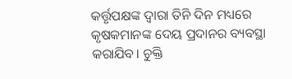କର୍ତ୍ତୃପକ୍ଷଙ୍କ ଦ୍ବାରା ତିନି ଦିନ ମଧ୍ୟରେ କୃଷକମାନଙ୍କ ଦେୟ ପ୍ରଦାନର ବ୍ୟବସ୍ଥା କରାଯିବ। ଚୁକ୍ତି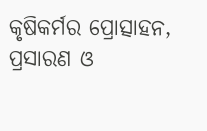କୃଷିକର୍ମର ପ୍ରୋତ୍ସାହନ, ପ୍ରସାରଣ ଓ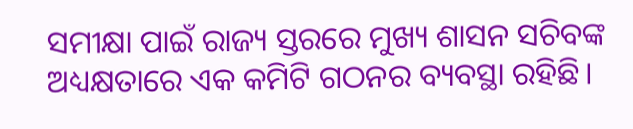ସମୀକ୍ଷା ପାଇଁ ରାଜ୍ୟ ସ୍ତରରେ ମୁଖ୍ୟ ଶାସନ ସଚିବଙ୍କ ଅଧ୍ୟକ୍ଷତାରେ ଏକ କମିଟି ଗଠନର ବ୍ୟବସ୍ଥା ରହିଛି।